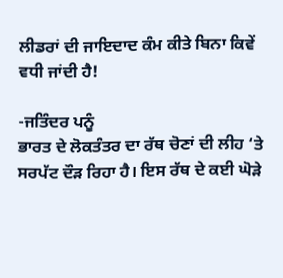ਲੀਡਰਾਂ ਦੀ ਜਾਇਦਾਦ ਕੰਮ ਕੀਤੇ ਬਿਨਾ ਕਿਵੇਂ ਵਧੀ ਜਾਂਦੀ ਹੈ!

-ਜਤਿੰਦਰ ਪਨੂੰ
ਭਾਰਤ ਦੇ ਲੋਕਤੰਤਰ ਦਾ ਰੱਥ ਚੋਣਾਂ ਦੀ ਲੀਹ ‘ਤੇ ਸਰਪੱਟ ਦੌੜ ਰਿਹਾ ਹੈ। ਇਸ ਰੱਥ ਦੇ ਕਈ ਘੋੜੇ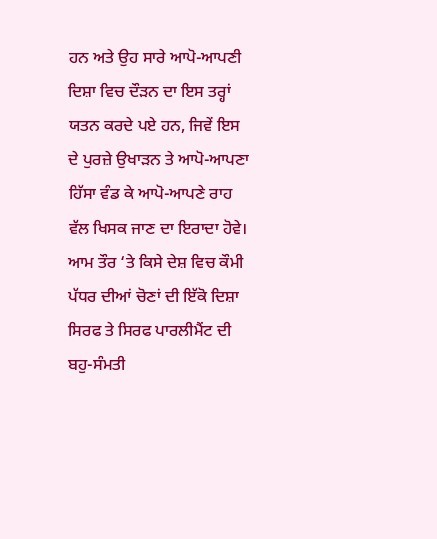ਹਨ ਅਤੇ ਉਹ ਸਾਰੇ ਆਪੋ-ਆਪਣੀ ਦਿਸ਼ਾ ਵਿਚ ਦੌੜਨ ਦਾ ਇਸ ਤਰ੍ਹਾਂ ਯਤਨ ਕਰਦੇ ਪਏ ਹਨ, ਜਿਵੇਂ ਇਸ ਦੇ ਪੁਰਜ਼ੇ ਉਖਾੜਨ ਤੇ ਆਪੋ-ਆਪਣਾ ਹਿੱਸਾ ਵੰਡ ਕੇ ਆਪੋ-ਆਪਣੇ ਰਾਹ ਵੱਲ ਖਿਸਕ ਜਾਣ ਦਾ ਇਰਾਦਾ ਹੋਵੇ। ਆਮ ਤੌਰ ‘ਤੇ ਕਿਸੇ ਦੇਸ਼ ਵਿਚ ਕੌਮੀ ਪੱਧਰ ਦੀਆਂ ਚੋਣਾਂ ਦੀ ਇੱਕੋ ਦਿਸ਼ਾ ਸਿਰਫ ਤੇ ਸਿਰਫ ਪਾਰਲੀਮੈਂਟ ਦੀ ਬਹੁ-ਸੰਮਤੀ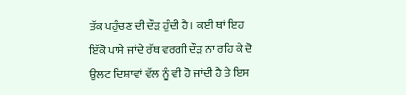ਤੱਕ ਪਹੁੰਚਣ ਦੀ ਦੌੜ ਹੁੰਦੀ ਹੈ। ਕਈ ਥਾਂ ਇਹ ਇੱਕੋ ਪਾਸੇ ਜਾਂਦੇ ਰੱਥ ਵਰਗੀ ਦੌੜ ਨਾ ਰਹਿ ਕੇ ਦੋ ਉਲਟ ਦਿਸ਼ਾਵਾਂ ਵੱਲ ਨੂੰ ਵੀ ਹੋ ਜਾਂਦੀ ਹੈ ਤੇ ਇਸ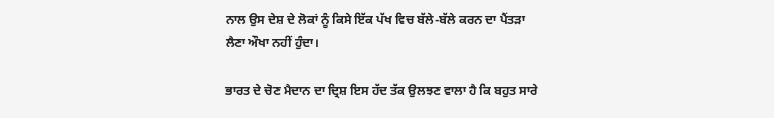ਨਾਲ ਉਸ ਦੇਸ਼ ਦੇ ਲੋਕਾਂ ਨੂੰ ਕਿਸੇ ਇੱਕ ਪੱਖ ਵਿਚ ਬੱਲੇ-ਬੱਲੇ ਕਰਨ ਦਾ ਪੈਂਤੜਾ ਲੈਣਾ ਔਖਾ ਨਹੀਂ ਹੁੰਦਾ।

ਭਾਰਤ ਦੇ ਚੋਣ ਮੈਦਾਨ ਦਾ ਦ੍ਰਿਸ਼ ਇਸ ਹੱਦ ਤੱਕ ਉਲਝਣ ਵਾਲਾ ਹੈ ਕਿ ਬਹੁਤ ਸਾਰੇ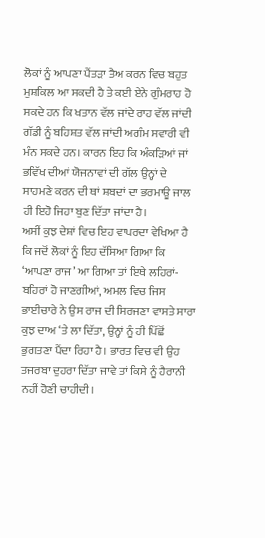ਲੋਕਾਂ ਨੂੰ ਆਪਣਾ ਪੈਂਤੜਾ ਤੈਅ ਕਰਨ ਵਿਚ ਬਹੁਤ ਮੁਸ਼ਕਿਲ ਆ ਸਕਦੀ ਹੈ ਤੇ ਕਈ ਏਨੇ ਗੁੰਮਰਾਹ ਹੋ ਸਕਦੇ ਹਨ ਕਿ ਖਤਾਨ ਵੱਲ ਜਾਂਦੇ ਰਾਹ ਵੱਲ ਜਾਂਦੀ ਗੱਡੀ ਨੂੰ ਬਹਿਸ਼ਤ ਵੱਲ ਜਾਂਦੀ ਅਗੰਮ ਸਵਾਰੀ ਵੀ ਮੰਨ ਸਕਦੇ ਹਨ। ਕਾਰਨ ਇਹ ਕਿ ਅੰਕੜਿਆਂ ਜਾਂ ਭਵਿੱਖ ਦੀਆਂ ਯੋਜਨਾਵਾਂ ਦੀ ਗੱਲ ਉਨ੍ਹਾਂ ਦੇ ਸਾਹਮਣੇ ਕਰਨ ਦੀ ਥਾਂ ਸ਼ਬਦਾਂ ਦਾ ਭਰਮਾਊ ਜਾਲ ਹੀ ਇਹੋ ਜਿਹਾ ਬੁਣ ਦਿੱਤਾ ਜਾਂਦਾ ਹੈ।
ਅਸੀਂ ਕੁਝ ਦੇਸ਼ਾਂ ਵਿਚ ਇਹ ਵਾਪਰਦਾ ਵੇਖਿਆ ਹੈ ਕਿ ਜਦੋਂ ਲੋਕਾਂ ਨੂੰ ਇਹ ਦੱਸਿਆ ਗਿਆ ਕਿ ‘ਆਪਣਾ ਰਾਜ’ ਆ ਗਿਆ ਤਾਂ ਇਥੇ ਲਹਿਰਾਂ-ਬਹਿਰਾਂ ਹੋ ਜਾਣਗੀਆਂ, ਅਮਲ ਵਿਚ ਜਿਸ ਭਾਈਚਾਰੇ ਨੇ ਉਸ ਰਾਜ ਦੀ ਸਿਰਜਣਾ ਵਾਸਤੇ ਸਾਰਾ ਕੁਝ ਦਾਅ ‘ਤੇ ਲਾ ਦਿੱਤਾ, ਉਨ੍ਹਾਂ ਨੂੰ ਹੀ ਪਿੱਛੋਂ ਭੁਗਤਣਾ ਪੈਂਦਾ ਰਿਹਾ ਹੈ। ਭਾਰਤ ਵਿਚ ਵੀ ਉਹ ਤਜਰਬਾ ਦੁਹਰਾ ਦਿੱਤਾ ਜਾਵੇ ਤਾਂ ਕਿਸੇ ਨੂੰ ਹੈਰਾਨੀ ਨਹੀਂ ਹੋਣੀ ਚਾਹੀਦੀ।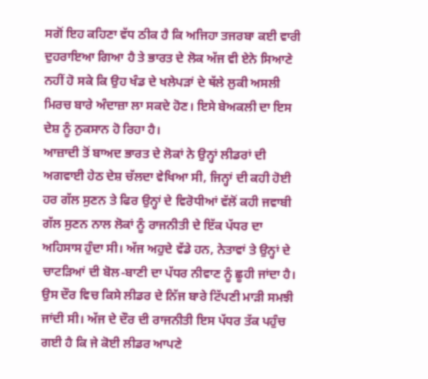ਸਗੋਂ ਇਹ ਕਹਿਣਾ ਵੱਧ ਠੀਕ ਹੈ ਕਿ ਅਜਿਹਾ ਤਜਰਬਾ ਕਈ ਵਾਰੀ ਦੁਹਰਾਇਆ ਗਿਆ ਹੈ ਤੇ ਭਾਰਤ ਦੇ ਲੋਕ ਅੱਜ ਵੀ ਏਨੇ ਸਿਆਣੇ ਨਹੀਂ ਹੋ ਸਕੇ ਕਿ ਉਹ ਖੰਡ ਦੇ ਖਲੇਪੜਾਂ ਦੇ ਥੱਲੇ ਲੁਕੀ ਅਸਲੀ ਮਿਰਚ ਬਾਰੇ ਅੰਦਾਜ਼ਾ ਲਾ ਸਕਦੇ ਹੋਣ। ਇਸੇ ਬੇਅਕਲੀ ਦਾ ਇਸ ਦੇਸ਼ ਨੂੰ ਨੁਕਸਾਨ ਹੋ ਰਿਹਾ ਹੈ।
ਆਜ਼ਾਦੀ ਤੋਂ ਬਾਅਦ ਭਾਰਤ ਦੇ ਲੋਕਾਂ ਨੇ ਉਨ੍ਹਾਂ ਲੀਡਰਾਂ ਦੀ ਅਗਵਾਈ ਹੇਠ ਦੇਸ਼ ਚੱਲਦਾ ਵੇਖਿਆ ਸੀ, ਜਿਨ੍ਹਾਂ ਦੀ ਕਹੀ ਹੋਈ ਹਰ ਗੱਲ ਸੁਣਨ ਤੇ ਫਿਰ ਉਨ੍ਹਾਂ ਦੇ ਵਿਰੋਧੀਆਂ ਵੱਲੋਂ ਕਹੀ ਜਵਾਬੀ ਗੱਲ ਸੁਣਨ ਨਾਲ ਲੋਕਾਂ ਨੂੰ ਰਾਜਨੀਤੀ ਦੇ ਇੱਕ ਪੱਧਰ ਦਾ ਅਹਿਸਾਸ ਹੁੰਦਾ ਸੀ। ਅੱਜ ਅਹੁਦੇ ਵੱਡੇ ਹਨ, ਨੇਤਾਵਾਂ ਤੇ ਉਨ੍ਹਾਂ ਦੇ ਚਾਟੜਿਆਂ ਦੀ ਬੋਲ-ਬਾਣੀ ਦਾ ਪੱਧਰ ਨੀਵਾਣ ਨੂੰ ਛੂਹੀ ਜਾਂਦਾ ਹੈ। ਉਸ ਦੌਰ ਵਿਚ ਕਿਸੇ ਲੀਡਰ ਦੇ ਨਿੱਜ ਬਾਰੇ ਟਿੱਪਣੀ ਮਾੜੀ ਸਮਝੀ ਜਾਂਦੀ ਸੀ। ਅੱਜ ਦੇ ਦੌਰ ਦੀ ਰਾਜਨੀਤੀ ਇਸ ਪੱਧਰ ਤੱਕ ਪਹੁੰਚ ਗਈ ਹੈ ਕਿ ਜੇ ਕੋਈ ਲੀਡਰ ਆਪਣੇ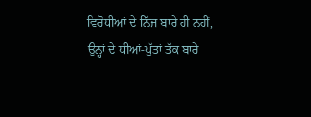ਵਿਰੋਧੀਆਂ ਦੇ ਨਿੱਜ ਬਾਰੇ ਹੀ ਨਹੀਂ, ਉਨ੍ਹਾਂ ਦੇ ਧੀਆਂ-ਪੁੱਤਾਂ ਤੱਕ ਬਾਰੇ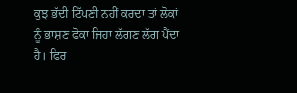ਕੁਝ ਭੱਦੀ ਟਿੱਪਣੀ ਨਹੀਂ ਕਰਦਾ ਤਾਂ ਲੋਕਾਂ ਨੂੰ ਭਾਸ਼ਣ ਫੋਕਾ ਜਿਹਾ ਲੱਗਣ ਲੱਗ ਪੈਂਦਾ ਹੈ। ਫਿਰ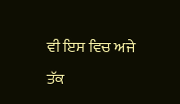ਵੀ ਇਸ ਵਿਚ ਅਜੇ ਤੱਕ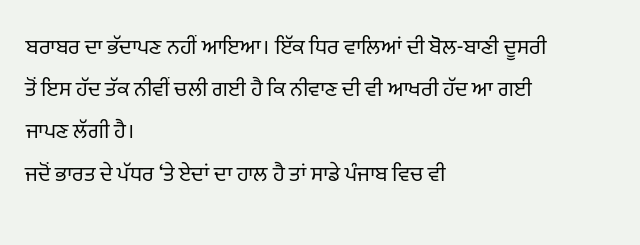ਬਰਾਬਰ ਦਾ ਭੱਦਾਪਣ ਨਹੀਂ ਆਇਆ। ਇੱਕ ਧਿਰ ਵਾਲਿਆਂ ਦੀ ਬੋਲ-ਬਾਣੀ ਦੂਸਰੀ ਤੋਂ ਇਸ ਹੱਦ ਤੱਕ ਨੀਵੀਂ ਚਲੀ ਗਈ ਹੈ ਕਿ ਨੀਵਾਣ ਦੀ ਵੀ ਆਖਰੀ ਹੱਦ ਆ ਗਈ ਜਾਪਣ ਲੱਗੀ ਹੈ।
ਜਦੋਂ ਭਾਰਤ ਦੇ ਪੱਧਰ ‘ਤੇ ਏਦਾਂ ਦਾ ਹਾਲ ਹੈ ਤਾਂ ਸਾਡੇ ਪੰਜਾਬ ਵਿਚ ਵੀ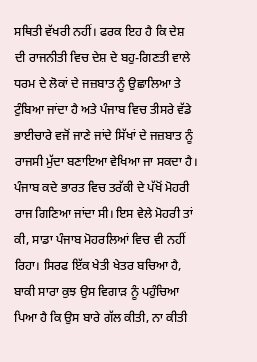ਸਥਿਤੀ ਵੱਖਰੀ ਨਹੀਂ। ਫਰਕ ਇਹ ਹੈ ਕਿ ਦੇਸ਼ ਦੀ ਰਾਜਨੀਤੀ ਵਿਚ ਦੇਸ਼ ਦੇ ਬਹੁ-ਗਿਣਤੀ ਵਾਲੇ ਧਰਮ ਦੇ ਲੋਕਾਂ ਦੇ ਜਜ਼ਬਾਤ ਨੂੰ ਉਛਾਲਿਆ ਤੇ ਟੁੰਬਿਆ ਜਾਂਦਾ ਹੈ ਅਤੇ ਪੰਜਾਬ ਵਿਚ ਤੀਸਰੇ ਵੱਡੇ ਭਾਈਚਾਰੇ ਵਜੋਂ ਜਾਣੇ ਜਾਂਦੇ ਸਿੱਖਾਂ ਦੇ ਜਜ਼ਬਾਤ ਨੂੰ ਰਾਜਸੀ ਮੁੱਦਾ ਬਣਾਇਆ ਵੇਖਿਆ ਜਾ ਸਕਦਾ ਹੈ। ਪੰਜਾਬ ਕਦੇ ਭਾਰਤ ਵਿਚ ਤਰੱਕੀ ਦੇ ਪੱਖੋਂ ਮੋਹਰੀ ਰਾਜ ਗਿਣਿਆ ਜਾਂਦਾ ਸੀ। ਇਸ ਵੇਲੇ ਮੋਹਰੀ ਤਾਂ ਕੀ, ਸਾਡਾ ਪੰਜਾਬ ਮੋਹਰਲਿਆਂ ਵਿਚ ਵੀ ਨਹੀਂ ਰਿਹਾ। ਸਿਰਫ ਇੱਕ ਖੇਤੀ ਖੇਤਰ ਬਚਿਆ ਹੈ, ਬਾਕੀ ਸਾਰਾ ਕੁਝ ਉਸ ਵਿਗਾੜ ਨੂੰ ਪਹੁੰਚਿਆ ਪਿਆ ਹੈ ਕਿ ਉਸ ਬਾਰੇ ਗੱਲ ਕੀਤੀ, ਨਾ ਕੀਤੀ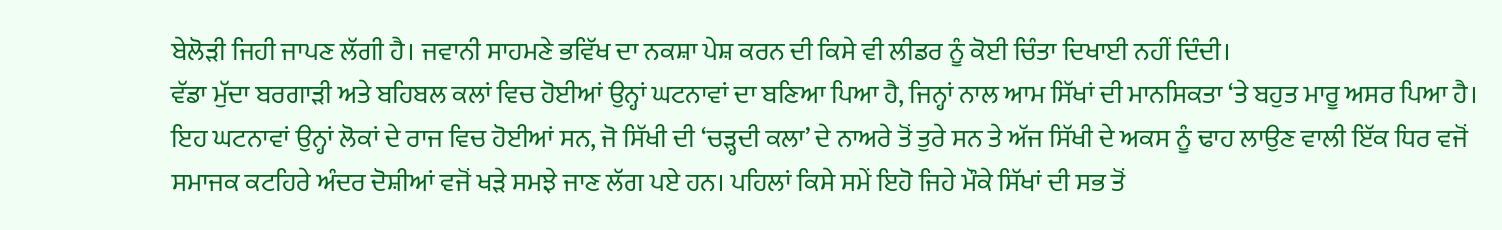ਬੇਲੋੜੀ ਜਿਹੀ ਜਾਪਣ ਲੱਗੀ ਹੈ। ਜਵਾਨੀ ਸਾਹਮਣੇ ਭਵਿੱਖ ਦਾ ਨਕਸ਼ਾ ਪੇਸ਼ ਕਰਨ ਦੀ ਕਿਸੇ ਵੀ ਲੀਡਰ ਨੂੰ ਕੋਈ ਚਿੰਤਾ ਦਿਖਾਈ ਨਹੀਂ ਦਿੰਦੀ।
ਵੱਡਾ ਮੁੱਦਾ ਬਰਗਾੜੀ ਅਤੇ ਬਹਿਬਲ ਕਲਾਂ ਵਿਚ ਹੋਈਆਂ ਉਨ੍ਹਾਂ ਘਟਨਾਵਾਂ ਦਾ ਬਣਿਆ ਪਿਆ ਹੈ, ਜਿਨ੍ਹਾਂ ਨਾਲ ਆਮ ਸਿੱਖਾਂ ਦੀ ਮਾਨਸਿਕਤਾ ‘ਤੇ ਬਹੁਤ ਮਾਰੂ ਅਸਰ ਪਿਆ ਹੈ। ਇਹ ਘਟਨਾਵਾਂ ਉਨ੍ਹਾਂ ਲੋਕਾਂ ਦੇ ਰਾਜ ਵਿਚ ਹੋਈਆਂ ਸਨ, ਜੋ ਸਿੱਖੀ ਦੀ ‘ਚੜ੍ਹਦੀ ਕਲਾ’ ਦੇ ਨਾਅਰੇ ਤੋਂ ਤੁਰੇ ਸਨ ਤੇ ਅੱਜ ਸਿੱਖੀ ਦੇ ਅਕਸ ਨੂੰ ਢਾਹ ਲਾਉਣ ਵਾਲੀ ਇੱਕ ਧਿਰ ਵਜੋਂ ਸਮਾਜਕ ਕਟਹਿਰੇ ਅੰਦਰ ਦੋਸ਼ੀਆਂ ਵਜੋਂ ਖੜੇ ਸਮਝੇ ਜਾਣ ਲੱਗ ਪਏ ਹਨ। ਪਹਿਲਾਂ ਕਿਸੇ ਸਮੇਂ ਇਹੋ ਜਿਹੇ ਮੌਕੇ ਸਿੱਖਾਂ ਦੀ ਸਭ ਤੋਂ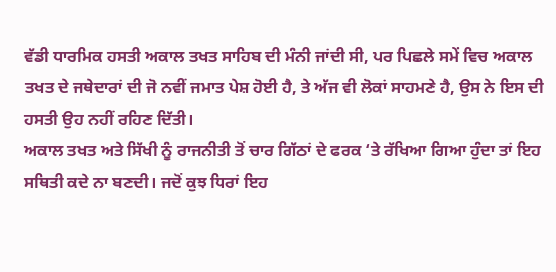ਵੱਡੀ ਧਾਰਮਿਕ ਹਸਤੀ ਅਕਾਲ ਤਖਤ ਸਾਹਿਬ ਦੀ ਮੰਨੀ ਜਾਂਦੀ ਸੀ, ਪਰ ਪਿਛਲੇ ਸਮੇਂ ਵਿਚ ਅਕਾਲ ਤਖਤ ਦੇ ਜਥੇਦਾਰਾਂ ਦੀ ਜੋ ਨਵੀਂ ਜਮਾਤ ਪੇਸ਼ ਹੋਈ ਹੈ, ਤੇ ਅੱਜ ਵੀ ਲੋਕਾਂ ਸਾਹਮਣੇ ਹੈ, ਉਸ ਨੇ ਇਸ ਦੀ ਹਸਤੀ ਉਹ ਨਹੀਂ ਰਹਿਣ ਦਿੱਤੀ।
ਅਕਾਲ ਤਖਤ ਅਤੇ ਸਿੱਖੀ ਨੂੰ ਰਾਜਨੀਤੀ ਤੋਂ ਚਾਰ ਗਿੱਠਾਂ ਦੇ ਫਰਕ ‘ਤੇ ਰੱਖਿਆ ਗਿਆ ਹੁੰਦਾ ਤਾਂ ਇਹ ਸਥਿਤੀ ਕਦੇ ਨਾ ਬਣਦੀ। ਜਦੋਂ ਕੁਝ ਧਿਰਾਂ ਇਹ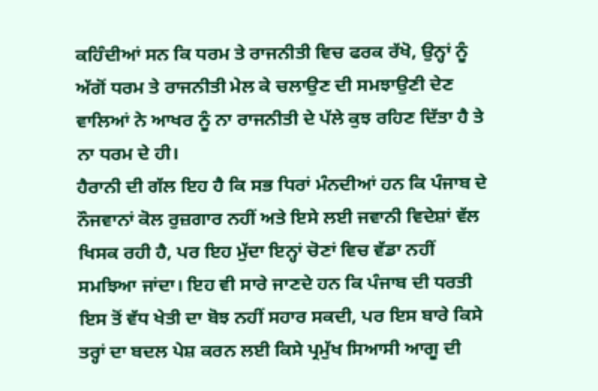ਕਹਿੰਦੀਆਂ ਸਨ ਕਿ ਧਰਮ ਤੇ ਰਾਜਨੀਤੀ ਵਿਚ ਫਰਕ ਰੱਖੋ, ਉਨ੍ਹਾਂ ਨੂੰ ਅੱਗੋਂ ਧਰਮ ਤੇ ਰਾਜਨੀਤੀ ਮੇਲ ਕੇ ਚਲਾਉਣ ਦੀ ਸਮਝਾਉਣੀ ਦੇਣ ਵਾਲਿਆਂ ਨੇ ਆਖਰ ਨੂੰ ਨਾ ਰਾਜਨੀਤੀ ਦੇ ਪੱਲੇ ਕੁਝ ਰਹਿਣ ਦਿੱਤਾ ਹੈ ਤੇ ਨਾ ਧਰਮ ਦੇ ਹੀ।
ਹੈਰਾਨੀ ਦੀ ਗੱਲ ਇਹ ਹੈ ਕਿ ਸਭ ਧਿਰਾਂ ਮੰਨਦੀਆਂ ਹਨ ਕਿ ਪੰਜਾਬ ਦੇ ਨੌਜਵਾਨਾਂ ਕੋਲ ਰੁਜ਼ਗਾਰ ਨਹੀਂ ਅਤੇ ਇਸੇ ਲਈ ਜਵਾਨੀ ਵਿਦੇਸ਼ਾਂ ਵੱਲ ਖਿਸਕ ਰਹੀ ਹੈ, ਪਰ ਇਹ ਮੁੱਦਾ ਇਨ੍ਹਾਂ ਚੋਣਾਂ ਵਿਚ ਵੱਡਾ ਨਹੀਂ ਸਮਝਿਆ ਜਾਂਦਾ। ਇਹ ਵੀ ਸਾਰੇ ਜਾਣਦੇ ਹਨ ਕਿ ਪੰਜਾਬ ਦੀ ਧਰਤੀ ਇਸ ਤੋਂ ਵੱਧ ਖੇਤੀ ਦਾ ਬੋਝ ਨਹੀਂ ਸਹਾਰ ਸਕਦੀ, ਪਰ ਇਸ ਬਾਰੇ ਕਿਸੇ ਤਰ੍ਹਾਂ ਦਾ ਬਦਲ ਪੇਸ਼ ਕਰਨ ਲਈ ਕਿਸੇ ਪ੍ਰਮੁੱਖ ਸਿਆਸੀ ਆਗੂ ਦੀ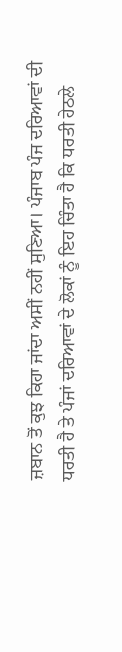ਜ਼ਬਾਨ ਤੋਂ ਕੁਝ ਕਿਹਾ ਜਾਂਦਾ ਅਸੀਂ ਨਹੀਂ ਸੁਣਿਆ। ਪੰਜਾਬ ਪੰਜ ਦਰਿਆਵਾਂ ਦੀ ਧਰਤੀ ਹੈ ਤੇ ਪੰਜਾਂ ਦਰਿਆਵਾਂ ਦੇ ਲੋਕਾਂ ਨੂੰ ਇਹ ਚਿੰਤਾ ਹੈ ਕਿ ਧਰਤੀ ਹੇਠਲੇ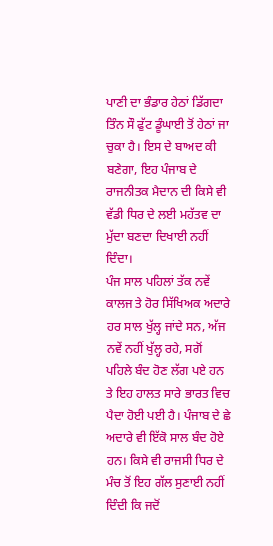ਪਾਣੀ ਦਾ ਭੰਡਾਰ ਹੇਠਾਂ ਡਿੱਗਦਾ ਤਿੰਨ ਸੌ ਫੁੱਟ ਡੂੰਘਾਈ ਤੋਂ ਹੇਠਾਂ ਜਾ ਚੁਕਾ ਹੈ। ਇਸ ਦੇ ਬਾਅਦ ਕੀ ਬਣੇਗਾ, ਇਹ ਪੰਜਾਬ ਦੇ ਰਾਜਨੀਤਕ ਮੈਦਾਨ ਦੀ ਕਿਸੇ ਵੀ ਵੱਡੀ ਧਿਰ ਦੇ ਲਈ ਮਹੱਤਵ ਦਾ ਮੁੱਦਾ ਬਣਦਾ ਦਿਖਾਈ ਨਹੀਂ ਦਿੰਦਾ।
ਪੰਜ ਸਾਲ ਪਹਿਲਾਂ ਤੱਕ ਨਵੇਂ ਕਾਲਜ ਤੇ ਹੋਰ ਸਿੱਖਿਅਕ ਅਦਾਰੇ ਹਰ ਸਾਲ ਖੁੱਲ੍ਹ ਜਾਂਦੇ ਸਨ, ਅੱਜ ਨਵੇਂ ਨਹੀਂ ਖੁੱਲ੍ਹ ਰਹੇ, ਸਗੋਂ ਪਹਿਲੇ ਬੰਦ ਹੋਣ ਲੱਗ ਪਏ ਹਨ ਤੇ ਇਹ ਹਾਲਤ ਸਾਰੇ ਭਾਰਤ ਵਿਚ ਪੈਦਾ ਹੋਈ ਪਈ ਹੈ। ਪੰਜਾਬ ਦੇ ਛੇ ਅਦਾਰੇ ਵੀ ਇੱਕੋ ਸਾਲ ਬੰਦ ਹੋਏ ਹਨ। ਕਿਸੇ ਵੀ ਰਾਜਸੀ ਧਿਰ ਦੇ ਮੰਚ ਤੋਂ ਇਹ ਗੱਲ ਸੁਣਾਈ ਨਹੀਂ ਦਿੰਦੀ ਕਿ ਜਦੋਂ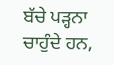ਬੱਚੇ ਪੜ੍ਹਨਾ ਚਾਹੁੰਦੇ ਹਨ,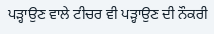ਪੜ੍ਹਾਉਣ ਵਾਲੇ ਟੀਚਰ ਵੀ ਪੜ੍ਹਾਉਣ ਦੀ ਨੌਕਰੀ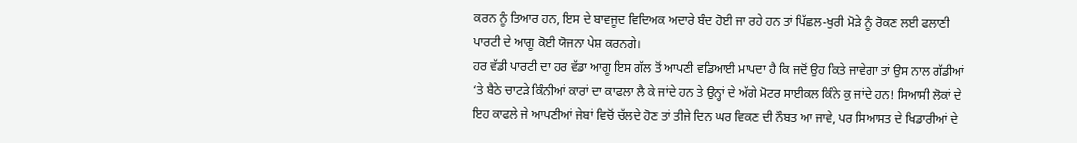ਕਰਨ ਨੂੰ ਤਿਆਰ ਹਨ, ਇਸ ਦੇ ਬਾਵਜੂਦ ਵਿਦਿਅਕ ਅਦਾਰੇ ਬੰਦ ਹੋਈ ਜਾ ਰਹੇ ਹਨ ਤਾਂ ਪਿੱਛਲ-ਖੁਰੀ ਮੋੜੇ ਨੂੰ ਰੋਕਣ ਲਈ ਫਲਾਣੀ ਪਾਰਟੀ ਦੇ ਆਗੂ ਕੋਈ ਯੋਜਨਾ ਪੇਸ਼ ਕਰਨਗੇ।
ਹਰ ਵੱਡੀ ਪਾਰਟੀ ਦਾ ਹਰ ਵੱਡਾ ਆਗੂ ਇਸ ਗੱਲ ਤੋਂ ਆਪਣੀ ਵਡਿਆਈ ਮਾਪਦਾ ਹੈ ਕਿ ਜਦੋਂ ਉਹ ਕਿਤੇ ਜਾਵੇਗਾ ਤਾਂ ਉਸ ਨਾਲ ਗੱਡੀਆਂ ‘ਤੇ ਬੈਠੇ ਚਾਟੜੇ ਕਿੰਨੀਆਂ ਕਾਰਾਂ ਦਾ ਕਾਫਲਾ ਲੈ ਕੇ ਜਾਂਦੇ ਹਨ ਤੇ ਉਨ੍ਹਾਂ ਦੇ ਅੱਗੇ ਮੋਟਰ ਸਾਈਕਲ ਕਿੰਨੇ ਕੁ ਜਾਂਦੇ ਹਨ! ਸਿਆਸੀ ਲੋਕਾਂ ਦੇ ਇਹ ਕਾਫਲੇ ਜੇ ਆਪਣੀਆਂ ਜੇਬਾਂ ਵਿਚੋਂ ਚੱਲਦੇ ਹੋਣ ਤਾਂ ਤੀਜੇ ਦਿਨ ਘਰ ਵਿਕਣ ਦੀ ਨੌਬਤ ਆ ਜਾਵੇ, ਪਰ ਸਿਆਸਤ ਦੇ ਖਿਡਾਰੀਆਂ ਦੇ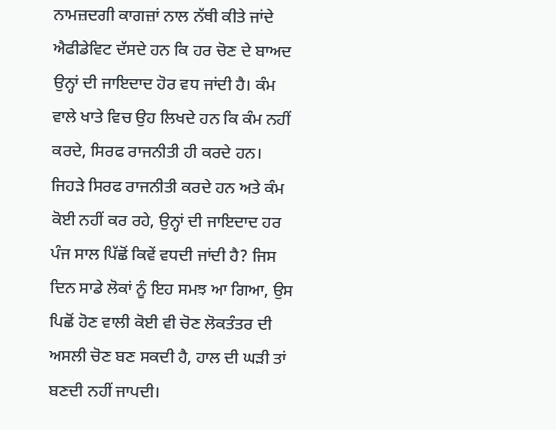ਨਾਮਜ਼ਦਗੀ ਕਾਗਜ਼ਾਂ ਨਾਲ ਨੱਥੀ ਕੀਤੇ ਜਾਂਦੇ ਐਫੀਡੇਵਿਟ ਦੱਸਦੇ ਹਨ ਕਿ ਹਰ ਚੋਣ ਦੇ ਬਾਅਦ ਉਨ੍ਹਾਂ ਦੀ ਜਾਇਦਾਦ ਹੋਰ ਵਧ ਜਾਂਦੀ ਹੈ। ਕੰਮ ਵਾਲੇ ਖਾਤੇ ਵਿਚ ਉਹ ਲਿਖਦੇ ਹਨ ਕਿ ਕੰਮ ਨਹੀਂ ਕਰਦੇ, ਸਿਰਫ ਰਾਜਨੀਤੀ ਹੀ ਕਰਦੇ ਹਨ। ਜਿਹੜੇ ਸਿਰਫ ਰਾਜਨੀਤੀ ਕਰਦੇ ਹਨ ਅਤੇ ਕੰਮ ਕੋਈ ਨਹੀਂ ਕਰ ਰਹੇ, ਉਨ੍ਹਾਂ ਦੀ ਜਾਇਦਾਦ ਹਰ ਪੰਜ ਸਾਲ ਪਿੱਛੋਂ ਕਿਵੇਂ ਵਧਦੀ ਜਾਂਦੀ ਹੈ? ਜਿਸ ਦਿਨ ਸਾਡੇ ਲੋਕਾਂ ਨੂੰ ਇਹ ਸਮਝ ਆ ਗਿਆ, ਉਸ ਪਿਛੋਂ ਹੋਣ ਵਾਲੀ ਕੋਈ ਵੀ ਚੋਣ ਲੋਕਤੰਤਰ ਦੀ ਅਸਲੀ ਚੋਣ ਬਣ ਸਕਦੀ ਹੈ, ਹਾਲ ਦੀ ਘੜੀ ਤਾਂ ਬਣਦੀ ਨਹੀਂ ਜਾਪਦੀ।